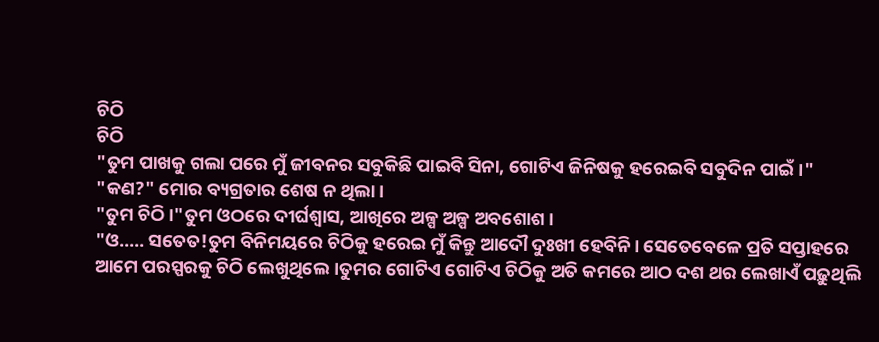ଚିଠି
ଚିଠି
"ତୁମ ପାଖକୁ ଗଲା ପରେ ମୁଁ ଜୀବନର ସବୁକିଛି ପାଇବି ସିନା, ଗୋଟିଏ ଜିନିଷକୁ ହରେଇବି ସବୁଦିନ ପାଇଁ।"
"କଣ?" ମୋର ବ୍ୟଗ୍ରତାର ଶେଷ ନ ଥିଲା।
"ତୁମ ଚିଠି।"ତୁମ ଓଠରେ ଦୀର୍ଘଶ୍ବାସ, ଆଖିରେ ଅଳ୍ପ ଅଳ୍ପ ଅବଶୋଶ।
"ଓ..... ସତେତ!ତୁମ ବିନିମୟରେ ଚିଠିକୁ ହରେଇ ମୁଁ କିନ୍ତୁ ଆଦୌ ଦୁଃଖୀ ହେବିନି। ସେତେବେଳେ ପ୍ରତି ସପ୍ତାହରେ ଆମେ ପରସ୍ପରକୁ ଚିଠି ଲେଖୁଥିଲେ।ତୁମର ଗୋଟିଏ ଗୋଟିଏ ଚିଠିକୁ ଅତି କମରେ ଆଠ ଦଶ ଥର ଲେଖାଏଁ ପଢ଼ୁଥିଲି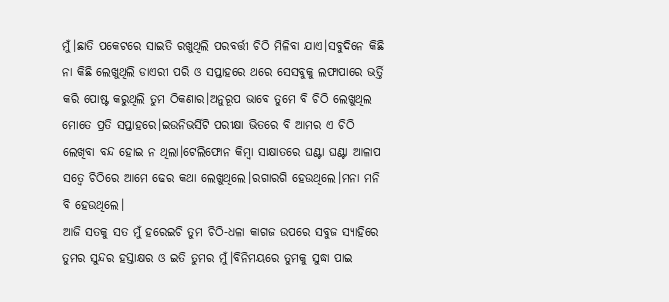ମୁଁ।ଛାତି ପକେଟରେ ସାଇତି ରଖୁଥିଲି ପରବର୍ତ୍ତୀ ଚିଠି ମିଳିବା ଯାଏ।ସବୁଦିନେ କିଛି ନା କିଛି ଲେଖୁଥିଲି ଡାଏରୀ ପରି ଓ ସପ୍ତାହରେ ଥରେ ସେସବୁକୁ ଲଫାପାରେ ଭର୍ତ୍ତି କରି ପୋଷ୍ଟ କରୁଥିଲି ତୁମ ଠିକଣାର।ଅନୁରୂପ ଭାବେ ତୁମେ ବି ଚିଠି ଲେଖୁଥିଲ ମୋତେ ପ୍ରତି ସପ୍ତାହରେ।ଇଉନିଭର୍ସିଟି ପରୀକ୍ଷା ଭିତରେ ବି ଆମର ଏ ଚିଠି ଲେଖିବା ବନ୍ଦ ହୋଇ ନ ଥିଲା।ଟେଲିଫୋନ କିମ୍ଵା ସାକ୍ଷାତରେ ଘଣ୍ଟା ଘଣ୍ଟା ଆଳାପ ସତ୍ୱେ ଚିଠିରେ ଆମେ ଢେର କଥା ଲେଖୁଥିଲେ।ରଗାରଗି ହେଉଥିଲେ।ମନା ମନି ବି ହେଉଥିଲେ।
ଆଜି ସତକୁ ସତ ମୁଁ ହରେଇଚି ତୁମ ଚିଠି-ଧଳା କାଗଜ ଉପରେ ସବୁଜ ସ୍ୟାହିରେ ତୁମର ସୁନ୍ଦର ହସ୍ତାକ୍ଷର ଓ ଇତି ତୁମର ମୁଁ।ବିନିମୟରେ ତୁମକୁ ସୁଦ୍ଧା ପାଇ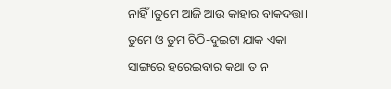ନାହିଁ।ତୁମେ ଆଜି ଆଉ କାହାର ବାକଦତ୍ତା।
ତୁମେ ଓ ତୁମ ଚିଠି-ଦୁଇଟା ଯାକ ଏକା ସାଙ୍ଗରେ ହରେଇବାର କଥା ତ ନ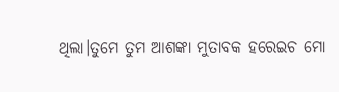ଥିଲା।ତୁମେ ତୁମ ଆଶଙ୍କା ମୁତାବକ ହରେଇଚ ମୋ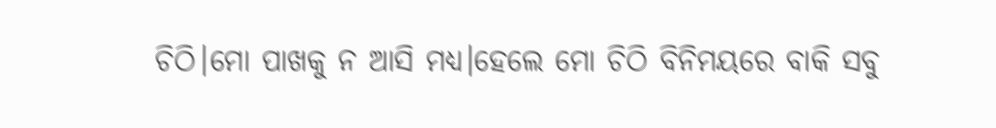ଚିଠି।ମୋ ପାଖକୁ ନ ଆସି ମଧ୍ୟ।ହେଲେ ମୋ ଚିଠି ବିନିମୟରେ ବାକି ସବୁ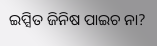ଇପ୍ସିତ ଜିନିଷ ପାଇଚ ନା?